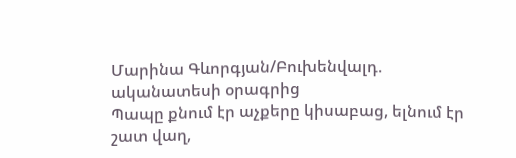Մարինա Գևորգյան/Բուխենվալդ. ականատեսի օրագրից
Պապը քնում էր աչքերը կիսաբաց, ելնում էր շատ վաղ,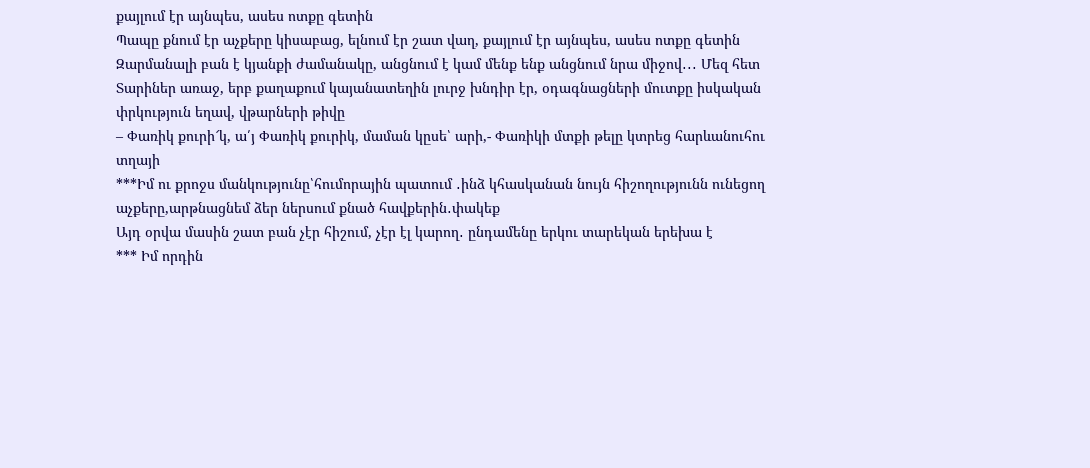քայլում էր այնպես, ասես ոտքը գետին
Պապը քնում էր աչքերը կիսաբաց, ելնում էր շատ վաղ, քայլում էր այնպես, ասես ոտքը գետին
Զարմանալի բան է կյանքի ժամանակը, անցնում է կամ մենք ենք անցնում նրա միջով․․․ Մեզ հետ
Տարիներ առաջ, երբ քաղաքում կայանատեղին լուրջ խնդիր էր, օդագնացների մուտքը իսկական փրկություն եղավ, վթարների թիվը
– Փառիկ քուրի՜կ, ա՛յ Փառիկ քուրիկ, մաման կըսե՝ արի,- Փառիկի մտքի թելը կտրեց հարևանուհու տղայի
***Իմ ու քրոջս մանկությունը՝հումորային պատում ․ինձ կհասկանան նույն հիշողությունն ունեցող աչքերը,արթնացնեմ ձեր ներսում քնած հավքերին․փակեք
Այդ օրվա մասին շատ բան չէր հիշում, չէր էլ կարող․ ընդամենը երկու տարեկան երեխա է
*** Իմ որդին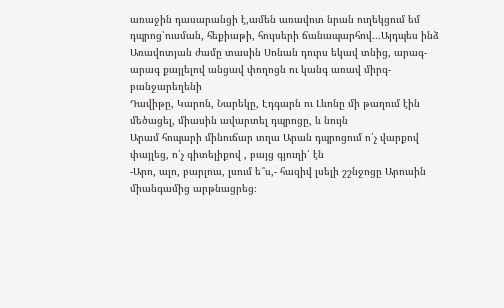առաջին դասարանցի է,ամեն առավոտ նրան ուղեկցում եմ դպրոց՝ուսման, հեքիաթի, հույսերի ճանապարհով․․․Այդպես ինձ
Առավոտյան ժամը տասին Սոնան դուրս եկավ տնից, արագ-արագ քայլելով անցավ փողոցն ու կանգ առավ միրգ-բանջարեղենի
Դավիթը, Կարոն, Նարեկը, Էդգարն ու Լևոնը մի թաղում էին մեծացել, միասին ավարտել դպրոցը, և նույն
Արամ հոպարի մինուճար տղա Արան դպրոցում ո՛չ վարքով փայլեց, ո՛չ գիտելիքով , բայց գյուղի՝ էն
-Արո, ալո, բարլուս, լսում ե՞ս,- հազիվ լսելի շշնջոցը Արուսին միանգամից արթնացրեց։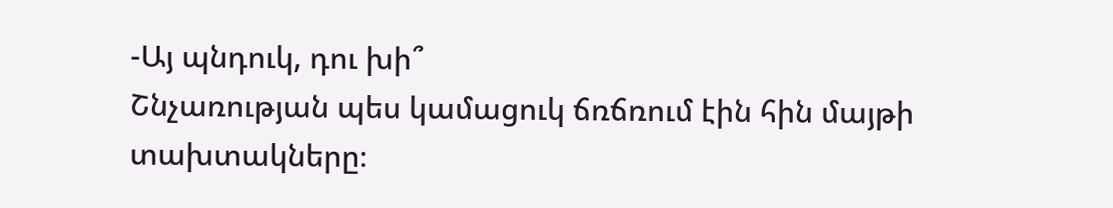-Այ պնդուկ, դու խի՞
Շնչառության պես կամացուկ ճռճռում էին հին մայթի տախտակները։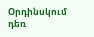Օրդինսկում դեռ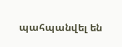պահպանվել են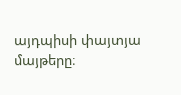այդպիսի փայտյա մայթերը։